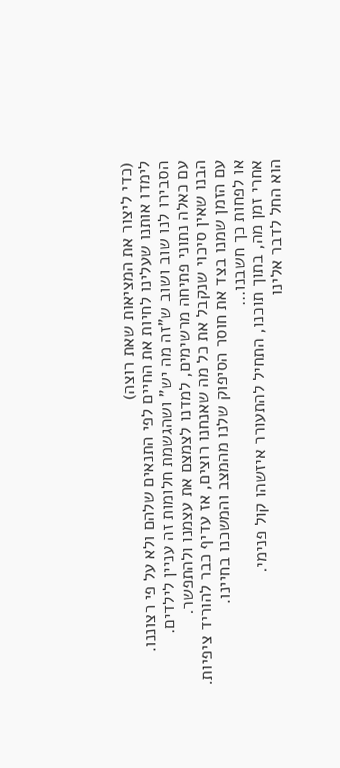(כדי ליצור את המציאות שאת רוצה)
לימדו אותנו שעלינו לחיות את החיים לפי התנאים שלהם ולא על פי רצוננו.
הסבירו לנו שוב ושוב ש"זה מה יש" ושהגשמת חלומות זה עניין לילדים.
עם כאלה נתוני פתיחה מרשימים, למדנו לצמצם את עצמנו ולהתפשר.
הבנו שאין סיכוי שנקבל את כל מה שאנחנו רוצים, אז עדיף כבר להוריד ציפיות.
עם הזמן שמנו בצד את חוסר הסיפוק שלנו מהמצב והמשכנו בחיינו.
או לפחות כך חשבנו…
אחרי זמן מה, בתוך תוכנו, התחיל להתעורר איזשהו קול פנימי.
הוא החל לדבר אלינו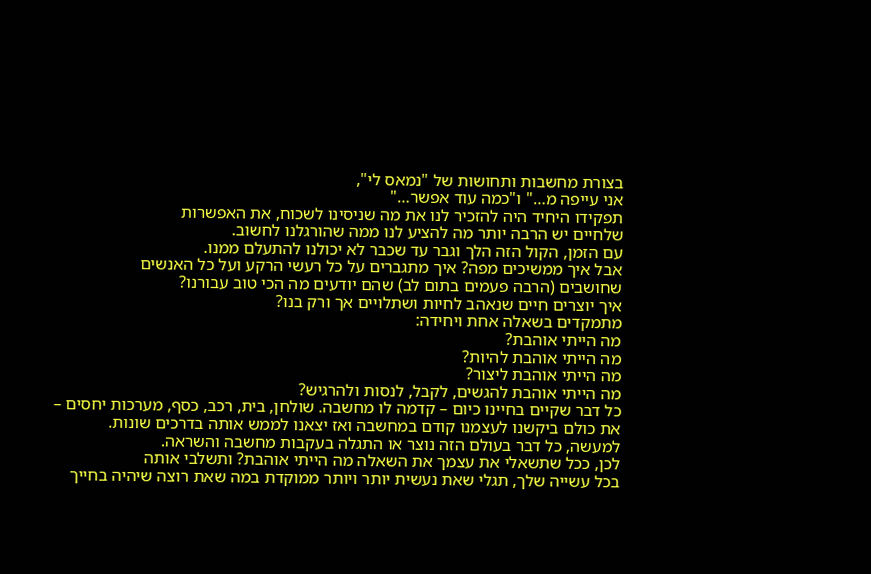בצורת מחשבות ותחושות של "נמאס לי",
אני עייפה מ…" ו"כמה עוד אפשר…"
תפקידו היחיד היה להזכיר לנו את מה שניסינו לשכוח, את האפשרות
שלחיים יש הרבה יותר מה להציע לנו ממה שהורגלנו לחשוב.
עם הזמן, הקול הזה הלך וגבר עד שכבר לא יכולנו להתעלם ממנו.
אבל איך ממשיכים מפה? איך מתגברים על כל רעשי הרקע ועל כל האנשים
שחושבים (הרבה פעמים בתום לב) שהם יודעים מה הכי טוב עבורנו?
איך יוצרים חיים שנאהב לחיות ושתלויים אך ורק בנו?
מתמקדים בשאלה אחת ויחידה:
מה הייתי אוהבת?
מה הייתי אוהבת להיות?
מה הייתי אוהבת ליצור?
מה הייתי אוהבת להגשים, לקבל, לנסות ולהרגיש?
כל דבר שקיים בחיינו כיום – קדמה לו מחשבה. שולחן, בית, רכב, כסף, מערכות יחסים –
את כולם ביקשנו לעצמנו קודם במחשבה ואז יצאנו לממש אותה בדרכים שונות.
למעשה, כל דבר בעולם הזה נוצר או התגלה בעקבות מחשבה והשראה.
לכן, ככל שתשאלי את עצמך את השאלה מה הייתי אוהבת? ותשלבי אותה
בכל עשייה שלך, תגלי שאת נעשית יותר ויותר ממוקדת במה שאת רוצה שיהיה בחייך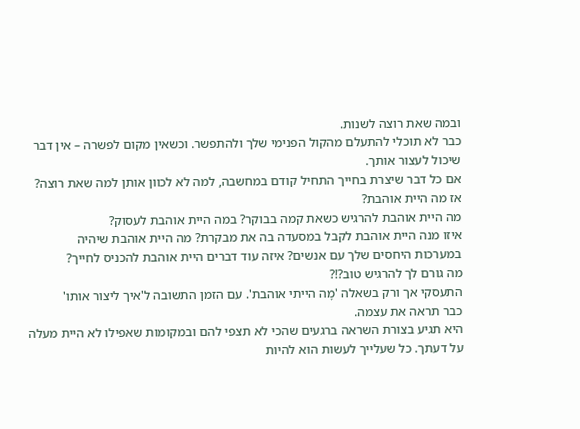ובמה שאת רוצה לשנות.
כבר לא תוכלי להתעלם מהקול הפנימי שלך ולהתפשר. וכשאין מקום לפשרה – אין דבר
שיכול לעצור אותך.
אם כל דבר שיצרת בחייך התחיל קודם במחשבה, למה לא לכוון אותן למה שאת רוצה?
אז מה היית אוהבת?
מה היית אוהבת להרגיש כשאת קמה בבוקר? במה היית אוהבת לעסוק?
איזו מנה היית אוהבת לקבל במסעדה בה את מבקרת? מה היית אוהבת שיהיה
במערכות היחסים שלך עם אנשים? איזה עוד דברים היית אוהבת להכניס לחייך?
מה גורם לך להרגיש טוב?!?
התעסקי אך ורק בשאלה 'מָה הייתי אוהבת'. עם הזמן התשובה ל'איך ליצור אותו'
כבר תראה את עצמה.
היא תגיע בצורת השראה ברגעים שהכי לא תצפי להם ובמקומות שאפילו לא היית מעלה
על דעתך. כל שעלייך לעשות הוא להיות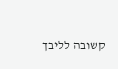קשובה לליבך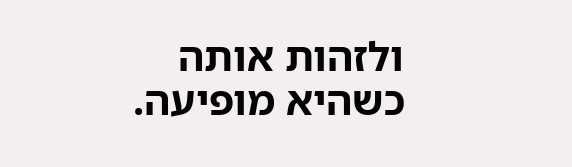ולזהות אותה כשהיא מופיעה.